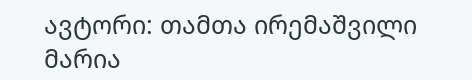ავტორი: თამთა ირემაშვილი
მარია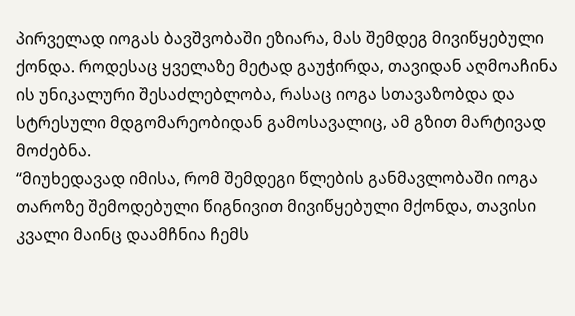პირველად იოგას ბავშვობაში ეზიარა, მას შემდეგ მივიწყებული ქონდა. როდესაც ყველაზე მეტად გაუჭირდა, თავიდან აღმოაჩინა ის უნიკალური შესაძლებლობა, რასაც იოგა სთავაზობდა და სტრესული მდგომარეობიდან გამოსავალიც, ამ გზით მარტივად მოძებნა.
‘‘მიუხედავად იმისა, რომ შემდეგი წლების განმავლობაში იოგა თაროზე შემოდებული წიგნივით მივიწყებული მქონდა, თავისი კვალი მაინც დაამჩნია ჩემს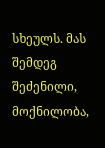სხეულს. მას შემდეგ შეძენილი, მოქნილობა,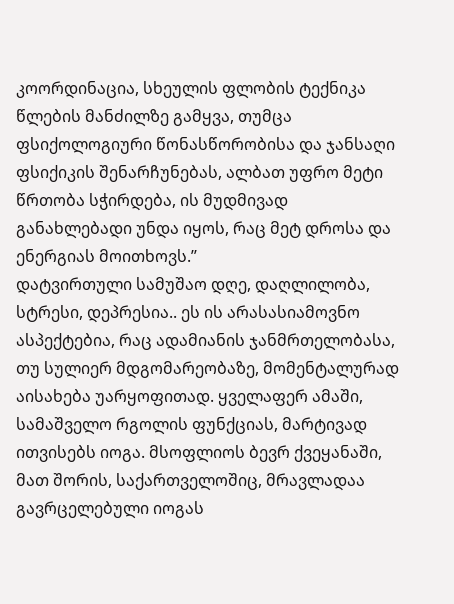კოორდინაცია, სხეულის ფლობის ტექნიკა წლების მანძილზე გამყვა, თუმცა ფსიქოლოგიური წონასწორობისა და ჯანსაღი ფსიქიკის შენარჩუნებას, ალბათ უფრო მეტი წრთობა სჭირდება, ის მუდმივად განახლებადი უნდა იყოს, რაც მეტ დროსა და ენერგიას მოითხოვს.’’
დატვირთული სამუშაო დღე, დაღლილობა, სტრესი, დეპრესია.. ეს ის არასასიამოვნო ასპექტებია, რაც ადამიანის ჯანმრთელობასა, თუ სულიერ მდგომარეობაზე, მომენტალურად აისახება უარყოფითად. ყველაფერ ამაში, სამაშველო რგოლის ფუნქციას, მარტივად ითვისებს იოგა. მსოფლიოს ბევრ ქვეყანაში, მათ შორის, საქართველოშიც, მრავლადაა გავრცელებული იოგას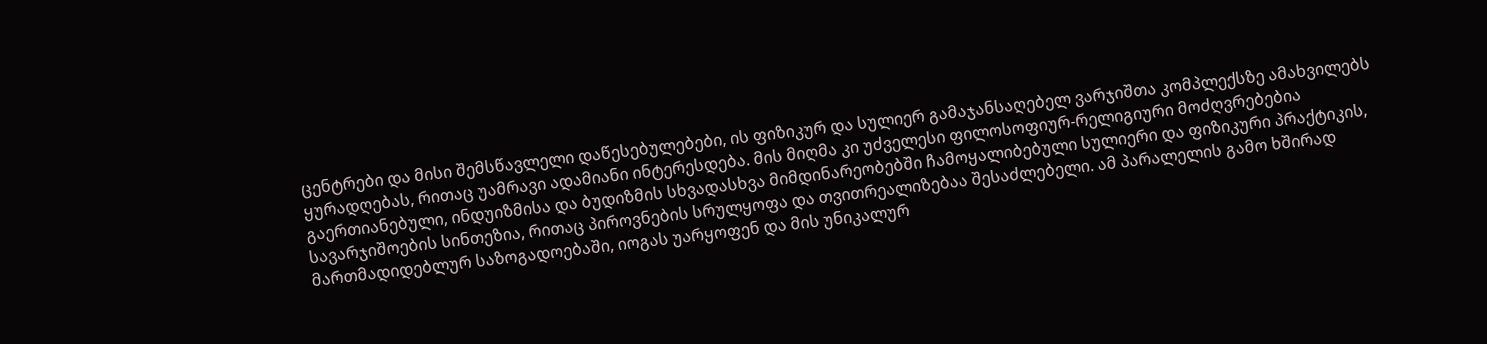ცენტრები და მისი შემსწავლელი დაწესებულებები, ის ფიზიკურ და სულიერ გამაჯანსაღებელ ვარჯიშთა კომპლექსზე ამახვილებს ყურადღებას, რითაც უამრავი ადამიანი ინტერესდება. მის მიღმა კი უძველესი ფილოსოფიურ-რელიგიური მოძღვრებებია გაერთიანებული, ინდუიზმისა და ბუდიზმის სხვადასხვა მიმდინარეობებში ჩამოყალიბებული სულიერი და ფიზიკური პრაქტიკის, სავარჯიშოების სინთეზია, რითაც პიროვნების სრულყოფა და თვითრეალიზებაა შესაძლებელი. ამ პარალელის გამო ხშირად მართმადიდებლურ საზოგადოებაში, იოგას უარყოფენ და მის უნიკალურ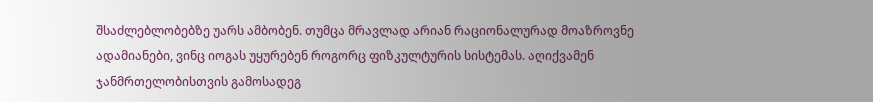შსაძლებლობებზე უარს ამბობენ. თუმცა მრავლად არიან რაციონალურად მოაზროვნე ადამიანები, ვინც იოგას უყურებენ როგორც ფიზკულტურის სისტემას. აღიქვამენ ჯანმრთელობისთვის გამოსადეგ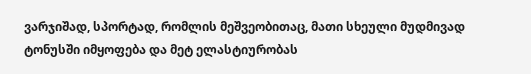ვარჯიშად, სპორტად, რომლის მეშვეობითაც, მათი სხეული მუდმივად ტონუსში იმყოფება და მეტ ელასტიურობას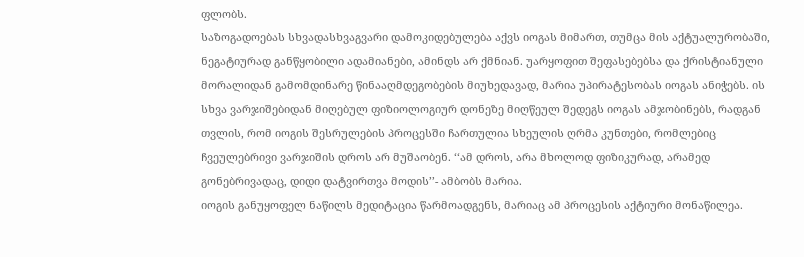ფლობს.
საზოგადოებას სხვადასხვაგვარი დამოკიდებულება აქვს იოგას მიმართ, თუმცა მის აქტუალურობაში, ნეგატიურად განწყობილი ადამიანები, ამინდს არ ქმნიან. უარყოფით შეფასებებსა და ქრისტიანული მორალიდან გამომდინარე წინააღმდეგობების მიუხედავად, მარია უპირატესობას იოგას ანიჭებს. ის სხვა ვარჯიშებიდან მიღებულ ფიზიოლოგიურ დონეზე მიღწეულ შედეგს იოგას ამჯობინებს, რადგან თვლის, რომ იოგის შესრულების პროცესში ჩართულია სხეულის ღრმა კუნთები, რომლებიც ჩვეულებრივი ვარჯიშის დროს არ მუშაობენ. ‘‘ამ დროს, არა მხოლოდ ფიზიკურად, არამედ გონებრივადაც, დიდი დატვირთვა მოდის’’- ამბობს მარია.
იოგის განუყოფელ ნაწილს მედიტაცია წარმოადგენს, მარიაც ამ პროცესის აქტიური მონაწილეა.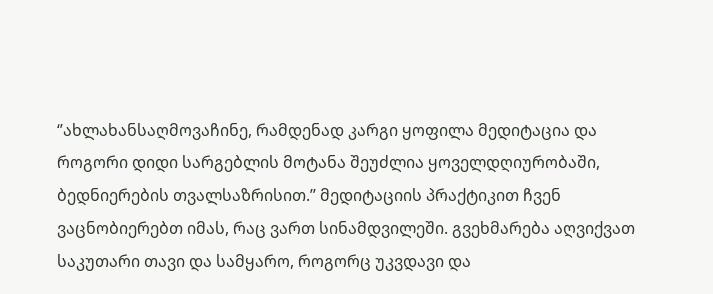‘’ახლახანსაღმოვაჩინე, რამდენად კარგი ყოფილა მედიტაცია და როგორი დიდი სარგებლის მოტანა შეუძლია ყოველდღიურობაში, ბედნიერების თვალსაზრისით.’’ მედიტაციის პრაქტიკით ჩვენ ვაცნობიერებთ იმას, რაც ვართ სინამდვილეში. გვეხმარება აღვიქვათ საკუთარი თავი და სამყარო, როგორც უკვდავი და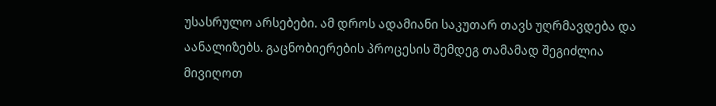უსასრულო არსებები. ამ დროს ადამიანი საკუთარ თავს უღრმავდება და აანალიზებს. გაცნობიერების პროცესის შემდეგ თამამად შეგიძლია მივიღოთ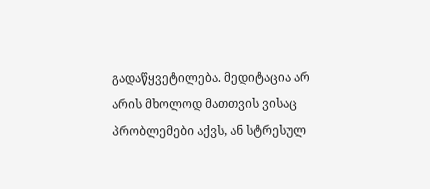გადაწყვეტილება. მედიტაცია არ არის მხოლოდ მათთვის ვისაც პრობლემები აქვს, ან სტრესულ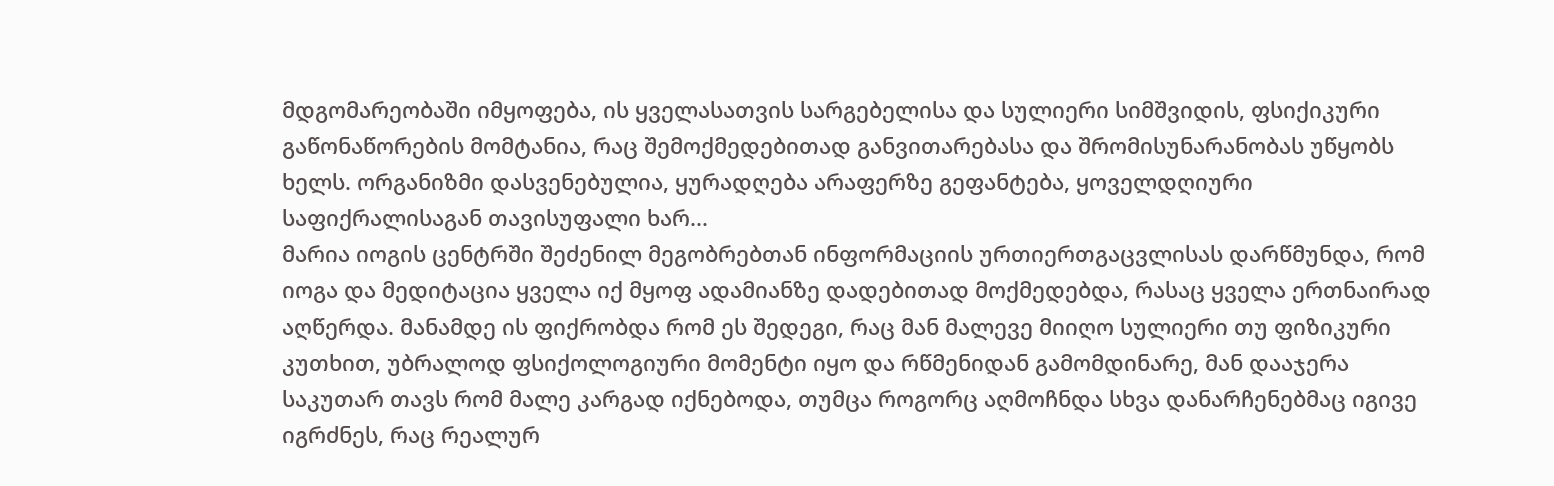მდგომარეობაში იმყოფება, ის ყველასათვის სარგებელისა და სულიერი სიმშვიდის, ფსიქიკური გაწონაწორების მომტანია, რაც შემოქმედებითად განვითარებასა და შრომისუნარანობას უწყობს ხელს. ორგანიზმი დასვენებულია, ყურადღება არაფერზე გეფანტება, ყოველდღიური საფიქრალისაგან თავისუფალი ხარ...
მარია იოგის ცენტრში შეძენილ მეგობრებთან ინფორმაციის ურთიერთგაცვლისას დარწმუნდა, რომ იოგა და მედიტაცია ყველა იქ მყოფ ადამიანზე დადებითად მოქმედებდა, რასაც ყველა ერთნაირად აღწერდა. მანამდე ის ფიქრობდა რომ ეს შედეგი, რაც მან მალევე მიიღო სულიერი თუ ფიზიკური კუთხით, უბრალოდ ფსიქოლოგიური მომენტი იყო და რწმენიდან გამომდინარე, მან დააჯერა საკუთარ თავს რომ მალე კარგად იქნებოდა, თუმცა როგორც აღმოჩნდა სხვა დანარჩენებმაც იგივე იგრძნეს, რაც რეალურ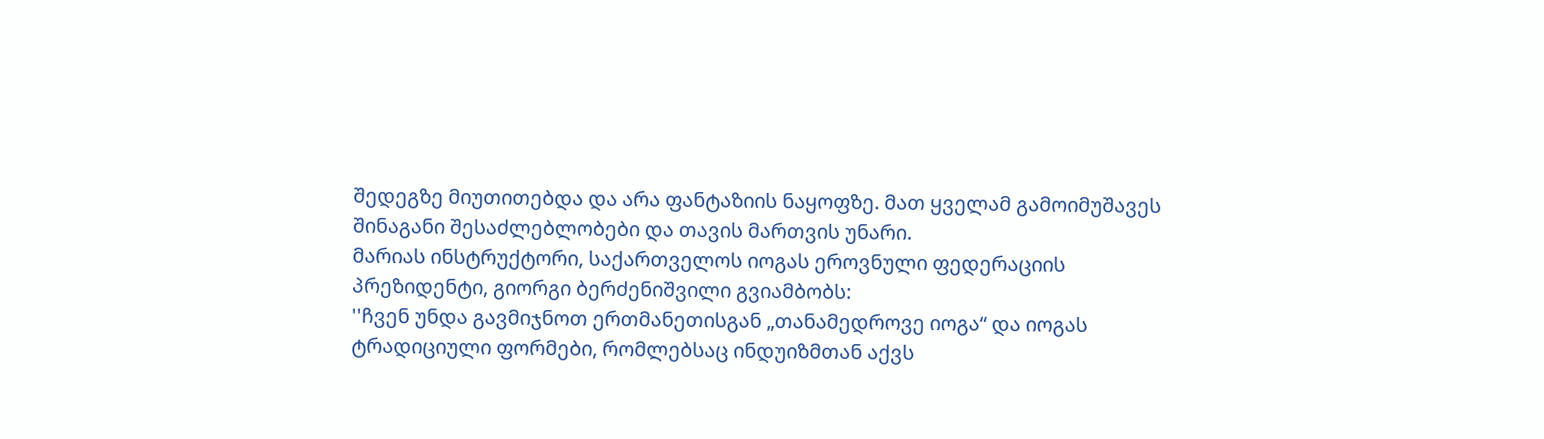შედეგზე მიუთითებდა და არა ფანტაზიის ნაყოფზე. მათ ყველამ გამოიმუშავეს შინაგანი შესაძლებლობები და თავის მართვის უნარი.
მარიას ინსტრუქტორი, საქართველოს იოგას ეროვნული ფედერაციის პრეზიდენტი, გიორგი ბერძენიშვილი გვიამბობს:
''ჩვენ უნდა გავმიჯნოთ ერთმანეთისგან „თანამედროვე იოგა“ და იოგას ტრადიციული ფორმები, რომლებსაც ინდუიზმთან აქვს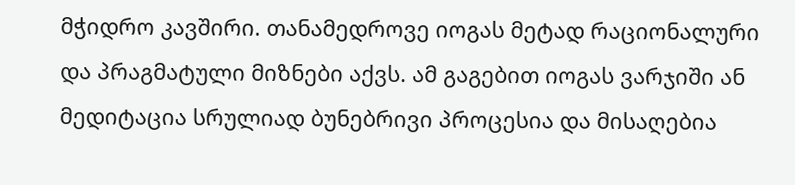მჭიდრო კავშირი. თანამედროვე იოგას მეტად რაციონალური და პრაგმატული მიზნები აქვს. ამ გაგებით იოგას ვარჯიში ან მედიტაცია სრულიად ბუნებრივი პროცესია და მისაღებია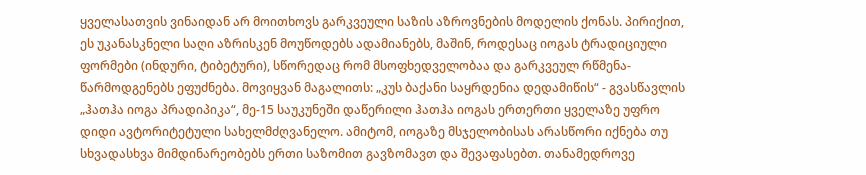ყველასათვის ვინაიდან არ მოითხოვს გარკვეული საზის აზროვნების მოდელის ქონას. პირიქით, ეს უკანასკნელი საღი აზრისკენ მოუწოდებს ადამიანებს, მაშინ, როდესაც იოგას ტრადიციული ფორმები (ინდური, ტიბეტური), სწორედაც რომ მსოფხედველობაა და გარკვეულ რწმენა-წარმოდგენებს ეფუძნება. მოვიყვან მაგალითს: „კუს ბაქანი საყრდენია დედამიწის“ - გვასწავლის „ჰათჰა იოგა პრადიპიკა“, მე-15 საუკუნეში დაწერილი ჰათჰა იოგას ერთერთი ყველაზე უფრო დიდი ავტორიტეტული სახელმძღვანელო. ამიტომ, იოგაზე მსჯელობისას არასწორი იქნება თუ სხვადასხვა მიმდინარეობებს ერთი საზომით გავზომავთ და შევაფასებთ. თანამედროვე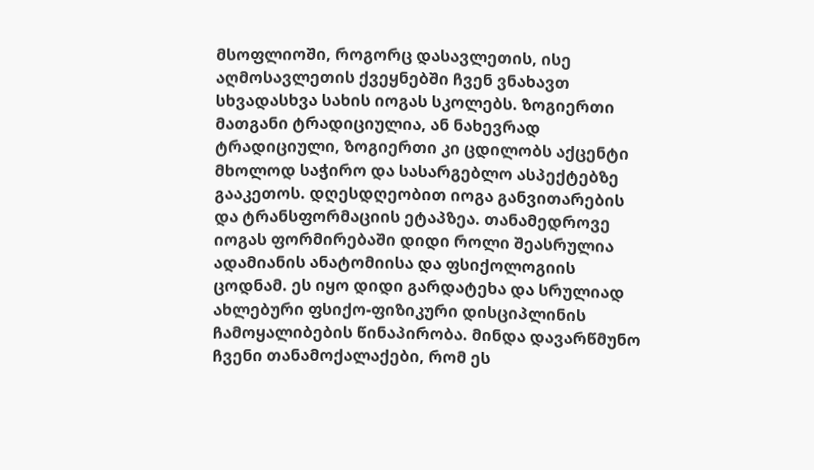მსოფლიოში, როგორც დასავლეთის, ისე აღმოსავლეთის ქვეყნებში ჩვენ ვნახავთ სხვადასხვა სახის იოგას სკოლებს. ზოგიერთი მათგანი ტრადიციულია, ან ნახევრად ტრადიციული, ზოგიერთი კი ცდილობს აქცენტი მხოლოდ საჭირო და სასარგებლო ასპექტებზე გააკეთოს. დღესდღეობით იოგა განვითარების და ტრანსფორმაციის ეტაპზეა. თანამედროვე იოგას ფორმირებაში დიდი როლი შეასრულია ადამიანის ანატომიისა და ფსიქოლოგიის ცოდნამ. ეს იყო დიდი გარდატეხა და სრულიად ახლებური ფსიქო-ფიზიკური დისციპლინის ჩამოყალიბების წინაპირობა. მინდა დავარწმუნო ჩვენი თანამოქალაქები, რომ ეს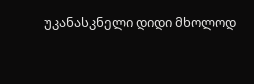უკანასკნელი დიდი მხოლოდ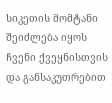სიკეთის მომტანი შეიძლება იყოს ჩვენი ქვეყნისთვის და განსაკუთრებით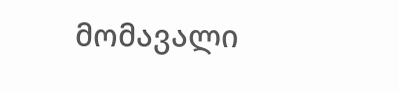მომავალი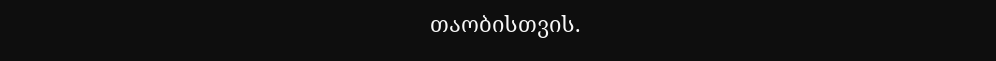თაობისთვის.